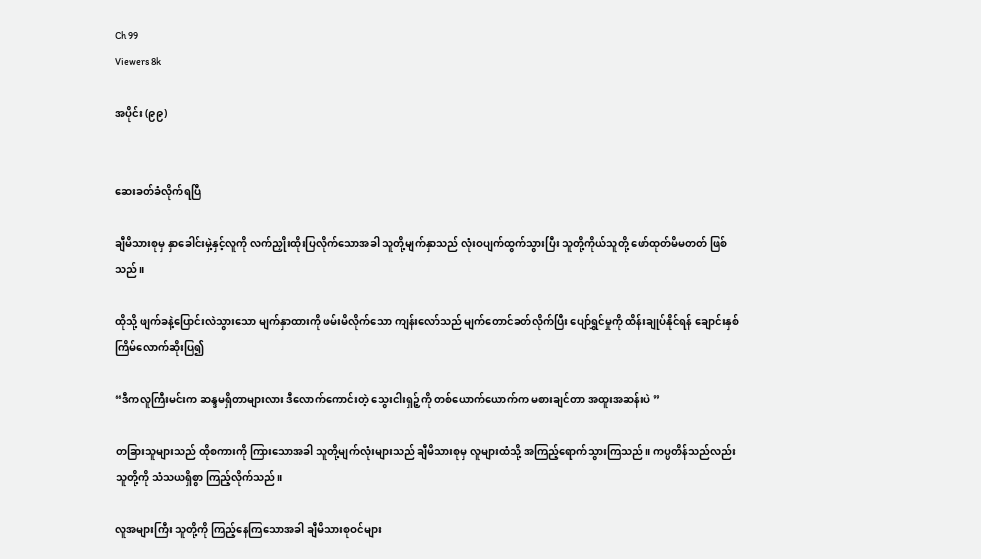Ch 99
Viewers 8k

အပိုင်း (၉၉)


ဆေးခတ်ခံလိုက်ရပြီ

ချီမိသားစုမှ နှာခေါင်းမှဲ့နှင့်လူကို လက်ညှိုးထိုးပြလိုက်သောအခါ သူတို့မျက်နှာသည် လုံးဝပျက်ထွက်သွားပြီး သူတို့ကိုယ်သူတို့ ဖော်ထုတ်မိမတတ် ဖြစ်သည်။

ထိုသို့ ဖျက်ခနဲ့ပြောင်းလဲသွားသော မျက်နှာထားကို ဖမ်းမိလိုက်သော ကျန်းလော်သည် မျက်တောင်ခတ်လိုက်ပြီး ပျော်ရွှင်မှုကို ထိန်းချုပ်နိုင်ရန် ချောင်းနှစ်ကြိမ်လောက်ဆိုးပြ၍

“ဒီကလူကြီးမင်းက ဆန္ဒမရှိတာများလား ဒီလောက်ကောင်းတဲ့ သွေးငါးရှဉ့်ကို တစ်ယောက်ယောက်က မစားချင်တာ အထူးအဆန်းပဲ ”

တခြားသူများသည် ထိုစကားကို ကြားသောအခါ သူတို့မျက်လုံးများသည် ချီမိသားစုမှ လူများထံသို့ အကြည့်ရောက်သွားကြသည်။ ကပ္ပတိန်သည်လည်း သူတို့ကို သံသယရှိစွာ ကြည့်လိုက်သည်။

လူအများကြီး သူတို့ကို ကြည့်နေကြသောအခါ ချီမိသားစုဝင်များ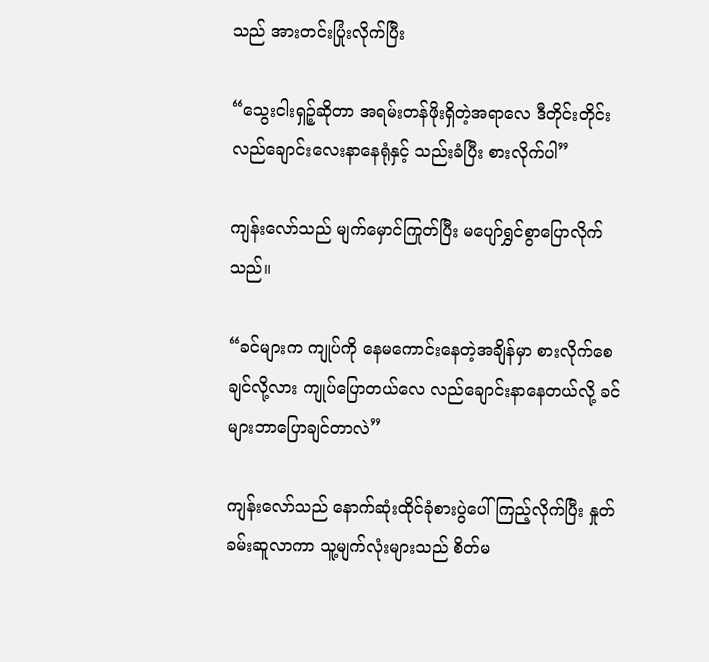သည် အားတင်းပြုံးလိုက်ပြီး

“သွေးငါးရှဉ့်ဆိုတာ အရမ်းတန်ဖိုးရှိတဲ့အရာလေ ဒီတိုင်းတိုင်း လည်ချောင်းလေးနာနေရုံနှင့် သည်းခံပြီး စားလိုက်ပါ”

ကျန်းလော်သည် မျက်မှောင်ကြုတ်ပြီး မပျော်ရွှင်စွာပြောလိုက်သည်။

“ခင်များက ကျုပ်ကို နေမကောင်းနေတဲ့အချိန်မှာ စားလိုက်စေချင်လို့လား ကျုပ်ပြောတယ်လေ လည်ချောင်းနာနေတယ်လို့ ခင်များဘာပြောချင်တာလဲ”

ကျန်းလော်သည် နောက်ဆုံးထိုင်ခုံစားပွဲပေါ်ကြည့်လိုက်ပြီး နှုတ်ခမ်းဆူလာကာ သူ့မျက်လုံးများသည် စိတ်မ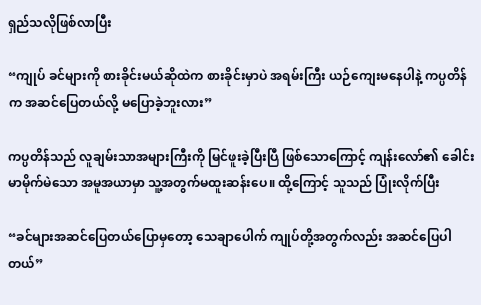ရှည်သလိုဖြစ်လာပြီး

“ကျုပ် ခင်များကို စားခိုင်းမယ်ဆိုထဲက စားခိုင်းမှာပဲ အရမ်းကြီး ယဉ်ကျေးမနေပါနဲ့ ကပ္ပတိန်က အဆင်ပြေတယ်လို့ မပြောခဲ့ဘူးလား”

ကပ္ပတိန်သည် လူချမ်းသာအများကြီးကို မြင်ဖူးခဲ့ပြီးပြီ ဖြစ်သောကြောင့် ကျန်းလော်၏ ခေါင်းမာမိုက်မဲသော အမူအယာမှာ သူ့အတွက်မထူးဆန်းပေ။ ထို့ကြောင့် သူသည် ပြုံးလိုက်ပြီး

“ခင်များအဆင်ပြေတယ်ပြောမှတော့ သေချာပေါက် ကျုပ်တို့အတွက်လည်း အဆင်ပြေပါတယ်”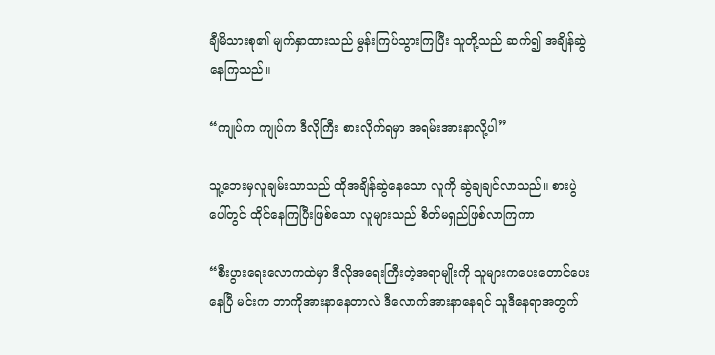ချီမိသားစု၏ မျက်နှာထားသည် မွန်းကြပ်သွားကြပြီး သူတို့သည် ဆက်၍ အချိန်ဆွဲနေကြသည်။

“ကျုပ်က ကျုပ်က ဒီလိုကြီး စားလိုက်ရမှာ အရမ်းအားနာလို့ပါ”

သူ့ဘေးမှလူချမ်းသာသည် ထိုအချိန်ဆွဲနေသော လူကို ဆွဲချချင်လာသည်။ စားပွဲပေါ်တွင် ထိုင်နေကြပြီးဖြစ်သော လူများသည် စိတ်မရှည်ဖြစ်လာကြကာ

“စီးပွားရေးလောကထဲမှာ ဒီလိုအရေးကြီးတဲ့အရာမျိုးကို သူများကပေးတောင်ပေးနေပြီ မင်းက ဘာကိုအားနာနေတာလဲ ဒီလောက်အားနာနေရင် သူဒီနေရာအတွက်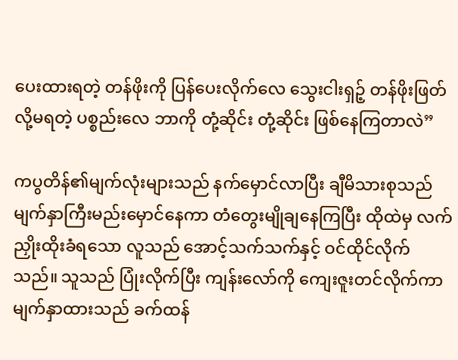ပေးထားရတဲ့ တန်ဖိုးကို ပြန်ပေးလိုက်လေ သွေးငါးရှဉ့် တန်ဖိုးဖြတ်လို့မရတဲ့ ပစ္စည်းလေ ဘာကို တုံ့ဆိုင်း တုံ့ဆိုင်း ဖြစ်နေကြတာလဲ”

ကပွတိန်၏မျက်လုံးများသည် နက်မှောင်လာပြီး ချီမိသားစုသည် မျက်နှာကြီးမည်းမှောင်နေကာ တံတွေးမျိုချနေကြပြီး ထိုထဲမှ လက်ညှိုးထိုးခံရသော လူသည် အောင့်သက်သက်နှင့် ဝင်ထိုင်လိုက်သည်။ သူသည် ပြုံးလိုက်ပြီး ကျန်းလော်ကို ကျေးဇူးတင်လိုက်ကာ မျက်နှာထားသည် ခက်ထန်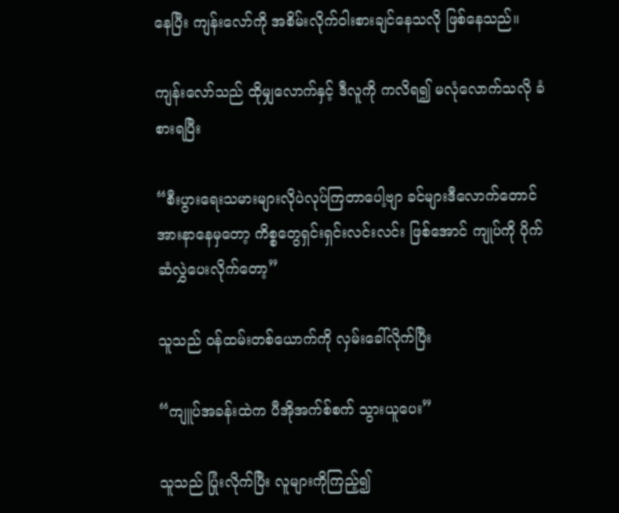နေပြီး ကျန်းလော်ကို အစိမ်းလိုက်ဝါးစားချင်နေသလို ဖြစ်နေသည်။

ကျန်းလော်သည် ထိုမျှလောက်နှင့် ဒီလူကို ကလိရ၍ မလုံလောက်သလို ခံစားရပြီး

“စီးပွားရေးသမားများလိုပဲလုပ်ကြတာပေါ့ဗျာ ခင်များဒီလောက်တောင် အားနာနေမှတော့ ကိစ္စတွေရှင်းရှင်းလင်းလင်း ဖြစ်အောင် ကျုပ်ကို ပိုက်ဆံလွှဲပေးလိုက်တော့”

သူသည် ဝန်ထမ်းတစ်ယောက်ကို လှမ်းခေါ်လိုက်ပြီး

“ကျူပ်အခန်းထဲက ပီအိုအက်စ်စက် သွားယူပေး”

သူသည် ပြုံးလိုက်ပြီး လူများကိုကြည့်၍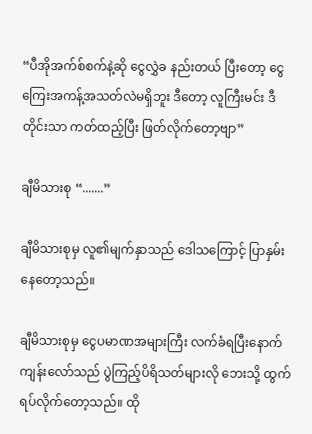“ပီအိုအက်စ်စက်နဲ့ဆို ငွေလွှဲခ နည်းတယ် ပြီးတော့ ငွေကြေးအကန့်အသတ်လဲမရှိဘူး ဒီတော့ လူကြီးမင်း ဒီတိုင်းသာ ကတ်ထည့်ပြီး ဖြတ်လိုက်တော့ဗျာ”

ချီမိသားစု “.......”

ချီမိသားစုမှ လူ၏မျက်နှာသည် ဒေါသကြောင့် ပြာနှမ်းနေတော့သည်။

ချီမိသားစုမှ ငွေပမာဏအများကြီး လက်ခံရပြီးနောက် ကျန်းလော်သည် ပွဲကြည့်ပိရိသတ်များလို ဘေးသို့ ထွက်ရပ်လိုက်တော့သည်။ ထို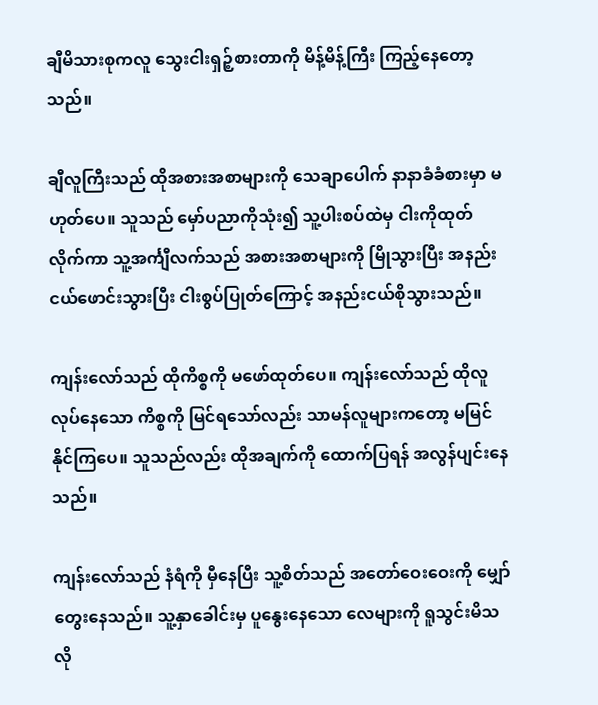ချီမိသားစုကလူ သွေးငါးရှဉ့်စားတာကို မိန့်မိန့်ကြီး ကြည့်နေတော့သည်။

ချီလူကြီးသည် ထိုအစားအစာများကို သေချာပေါက် နာနာခံခံစားမှာ မဟုတ်ပေ။ သူသည် မှော်ပညာကိုသုံး၍ သူ့ပါးစပ်ထဲမှ ငါးကိုထုတ်လိုက်ကာ သူ့အင်္ကျီလက်သည် အစားအစာများကို မြိုသွားပြီး အနည်းငယ်ဖောင်းသွားပြီး ငါးစွပ်ပြုတ်ကြောင့် အနည်းငယ်စိုသွားသည်။

ကျန်းလော်သည် ထိုကိစ္စကို မဖော်ထုတ်ပေ။ ကျန်းလော်သည် ထိုလူ လုပ်နေသော ကိစ္စကို မြင်ရသော်လည်း သာမန်လူများကတော့ မမြင်နိုင်ကြပေ။ သူသည်လည်း ထိုအချက်ကို ထောက်ပြရန် အလွန်ပျင်းနေသည်။

ကျန်းလော်သည် နံရံကို မှီနေပြီး သူ့စိတ်သည် အတော်ဝေးဝေးကို မျှော်တွေးနေသည်။ သူ့နှာခေါင်းမှ ပူနွေးနေသော လေများကို ရူသွင်းမိသလို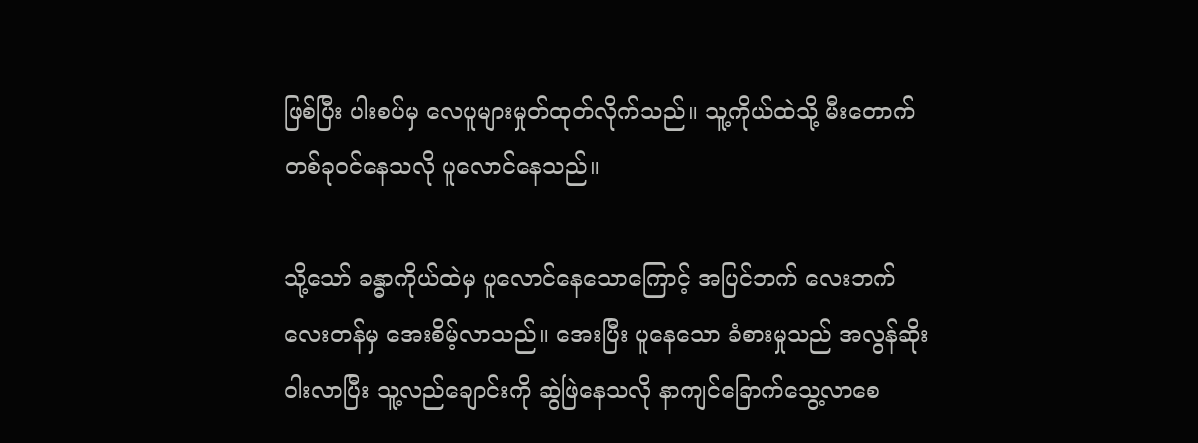ဖြစ်ပြီး ပါးစပ်မှ လေပူများမှုတ်ထုတ်လိုက်သည်။ သူ့ကိုယ်ထဲသို့ မီးတောက်တစ်ခုဝင်နေသလို ပူလောင်နေသည်။

သို့သော် ခန္ဓာကိုယ်ထဲမှ ပူလောင်နေသောကြောင့် အပြင်ဘက် လေးဘက်လေးတန်မှ အေးစိမ့်လာသည်။ အေးပြီး ပူနေသော ခံစားမှုသည် အလွန်ဆိုးဝါးလာပြီး သူ့လည်ချောင်းကို ဆွဲဖြဲနေသလို နာကျင်ခြောက်သွေ့လာစေ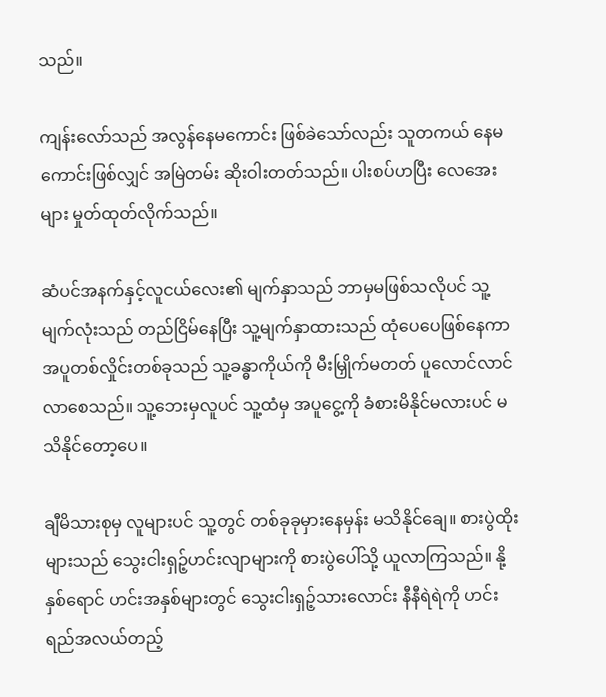သည်။

ကျန်းလော်သည် အလွန်နေမကောင်း ဖြစ်ခဲသော်လည်း သူတကယ် နေမကောင်းဖြစ်လျှင် အမြဲတမ်း ဆိုးဝါးတတ်သည်။ ပါးစပ်ဟပြီး လေအေးများ မှုတ်ထုတ်လိုက်သည်။

ဆံပင်အနက်နှင့်လူငယ်လေး၏ မျက်နှာသည် ဘာမှမဖြစ်သလိုပင် သူ့မျက်လုံးသည် တည်ငြိမ်နေပြီး သူ့မျက်နှာထားသည် ထုံပေပေဖြစ်နေကာ အပူတစ်လှိုင်းတစ်ခုသည် သူ့ခန္ဓာကိုယ်ကို မီးမြှိုက်မတတ် ပူလောင်လာင်လာစေသည်။ သူ့ဘေးမှလူပင် သူ့ထံမှ အပူငွေ့ကို ခံစားမိနိုင်မလားပင် မသိနိုင်တော့ပေ။

ချီမိသားစုမှ လူများပင် သူ့တွင် တစ်ခုခုမှားနေမှန်း မသိနိုင်ချေ။ စားပွဲထိုးများသည် သွေးငါးရှဉ့်ဟင်းလျာများကို စားပွဲပေါ်သို့ ယူလာကြသည်။ နို့နှစ်ရောင် ဟင်းအနှစ်များတွင် သွေးငါးရှဉ့်သားလောင်း နီနီရဲရဲကို ဟင်းရည်အလယ်တည့်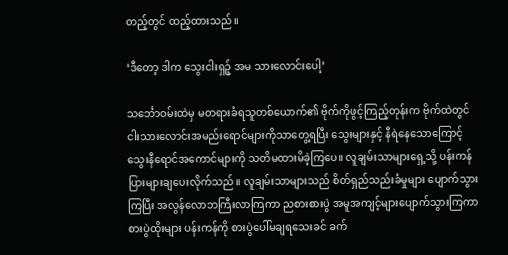တည့်တွင် ထည့်ထားသည်။

‘ဒီတော့ ဒါက သွေးငါးရှဉ့် အမ သားလောင်းပေါ့’

သင်္ဘောဝမ်းထဲမှ မတရားခံရသူတစ်ယောက်၏ ဗိုက်ကိုဖွင့်ကြည့်တုန်းက ဗိုက်ထဲတွင် ငါးသားလောင်းအမည်းရောင်များကိုသာတွေ့ရပြီး သွေးများနှင့် နီရဲနေသောကြောင့် သွေးနီရောင်အကောင်များကို သတိမထားမိခဲ့ကြပေ။ လူချမ်းသာများရှေ့သို့ ပန်းကန်ပြားများချပေးလိုက်သည်။ လူချမ်းသာများသည် စိတ်ရှည်သည်းခံမှုများ ပျောက်သွားကြပြီး အလွန်လောဘကြီးလာကြကာ ညစားစားပွဲ အမူအကျင့်များပျောက်သွားကြကာ စားပွဲထိုးများ ပန်းကန်ကို စားပွဲပေါ်မချရသေးခင် ခက်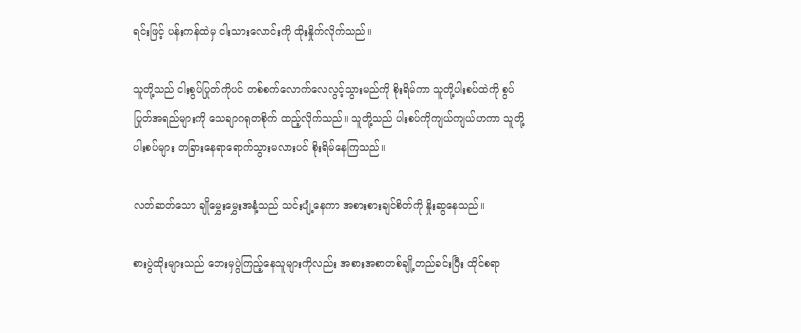ရင်းဖြင့် ပန်းကန်ထဲမှ ငါးသားလောင်းကို ထိုးနှိုက်လိုက်သည်။

သူတို့သည် ငါးစွပ်ပြုတ်ကိုပင် တစ်စက်လောက်လေလွင့်သွားမည်ကို စိုးရိမ်ကာ သူတို့ပါးစပ်ထဲကို စွပ်ပြုတ်အရည်များကို သေချာဂရုတစိုက် ထည့်လိုက်သည်။ သူတို့သည် ပါးစပ်ကိုကျယ်ကျယ်ဟကာ သူတို့ပါးစပ်များ တခြားနေရာရောက်သွားမလားပင် စိုးရိမ်နေကြသည်။

လတ်ဆတ်သော ချိုမွှေးမွှေးအနံ့သည် သင်းပျံ့နေကာ အစားစားချင်စိတ်ကို နှိုးဆွနေသည်။

စားပွဲထိုးများသည် ဘေးမှပွဲကြည့်နေသူများကိုလည်း အစားအစာတစ်ချို့တည်ခင်းပြီး ထိုင်စရာ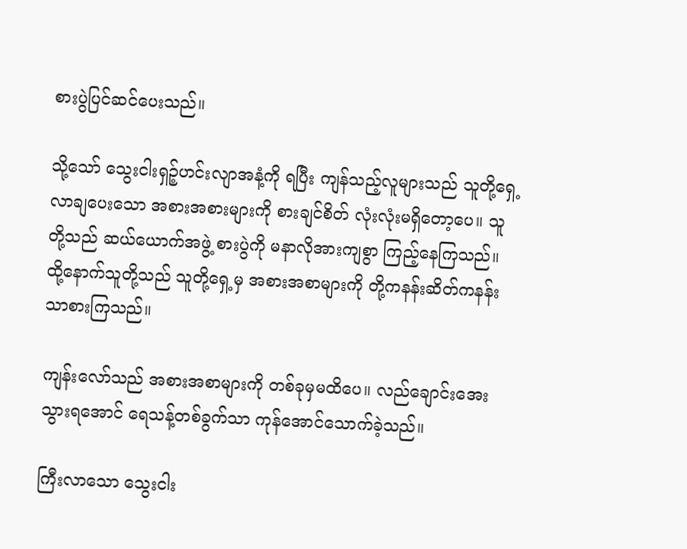စားပွဲပြင်ဆင်ပေးသည်။

သို့သော် သွေးငါးရှဉ့်ဟင်းလျာအနံ့ကို ရပြီး ကျန်သည့်လူများသည် သူတို့ရှေ့လာချပေးသော အစားအစားများကို စားချင်စိတ် လုံးလုံးမရှိတော့ပေ။ သူတို့သည် ဆယ်ယောက်အဖွဲ့ စားပွဲကို မနာလိုအားကျစွာ ကြည့်နေကြသည်။ ထို့နောက်သူတို့သည် သူတို့ရှေ့မှ အစားအစာများကို တို့ကနန်းဆိတ်ကနန်း သာစားကြသည်။

ကျန်းလော်သည် အစားအစာများကို တစ်ခုမှမထိပေ။ လည်ချောင်းအေးသွားရအောင် ရေသန့်တစ်ခွက်သာ ကုန်အောင်သောက်ခဲ့သည်။

ကြီးလာသော သွေးငါး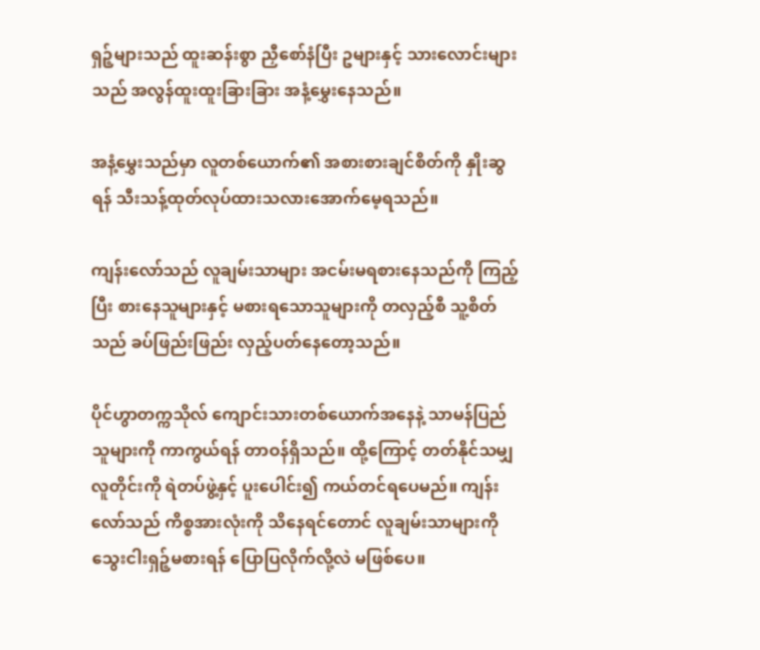ရှဉ့်များသည် ထူးဆန်းစွာ ညှီစော်နံပြီး ဥများနှင့် သားလောင်းများသည် အလွန်ထူးထူးခြားခြား အနံ့မွှေးနေသည်။

အနံ့မွှေးသည်မှာ လူတစ်ယောက်၏ အစားစားချင်စိတ်ကို နှိုးဆွရန် သီးသန့်ထုတ်လုပ်ထားသလားအောက်မေ့ရသည်။

ကျန်းလော်သည် လူချမ်းသာများ အငမ်းမရစားနေသည်ကို ကြည့်ပြီး စားနေသူများနှင့် မစားရသောသူများကို တလှည့်စီ သူ့စိတ်သည် ခပ်ဖြည်းဖြည်း လှည့်ပတ်နေတော့သည်။

ပိုင်ဟွာတက္ကသိုလ် ကျောင်းသားတစ်ယောက်အနေနဲ့ သာမန်ပြည်သူများကို ကာကွယ်ရန် တာဝန်ရှိသည်။ ထို့ကြောင့် တတ်နိုင်သမျှ လူတိုင်းကို ရဲတပ်ဖွဲ့နှင့် ပူးပေါင်း၍ ကယ်တင်ရပေမည်။ ကျန်းလော်သည် ကိစ္စအားလုံးကို သိနေရင်တောင် လူချမ်းသာများကို သွေးငါးရှဉ့်မစားရန် ပြောပြလိုက်လို့လဲ မဖြစ်ပေ။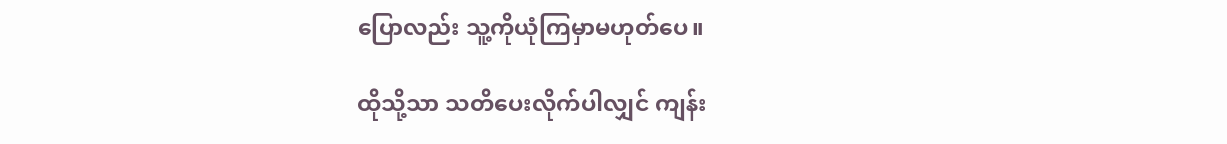ပြောလည်း သူ့ကိုယုံကြမှာမဟုတ်ပေ။

ထိုသို့သာ သတိပေးလိုက်ပါလျှင် ကျန်း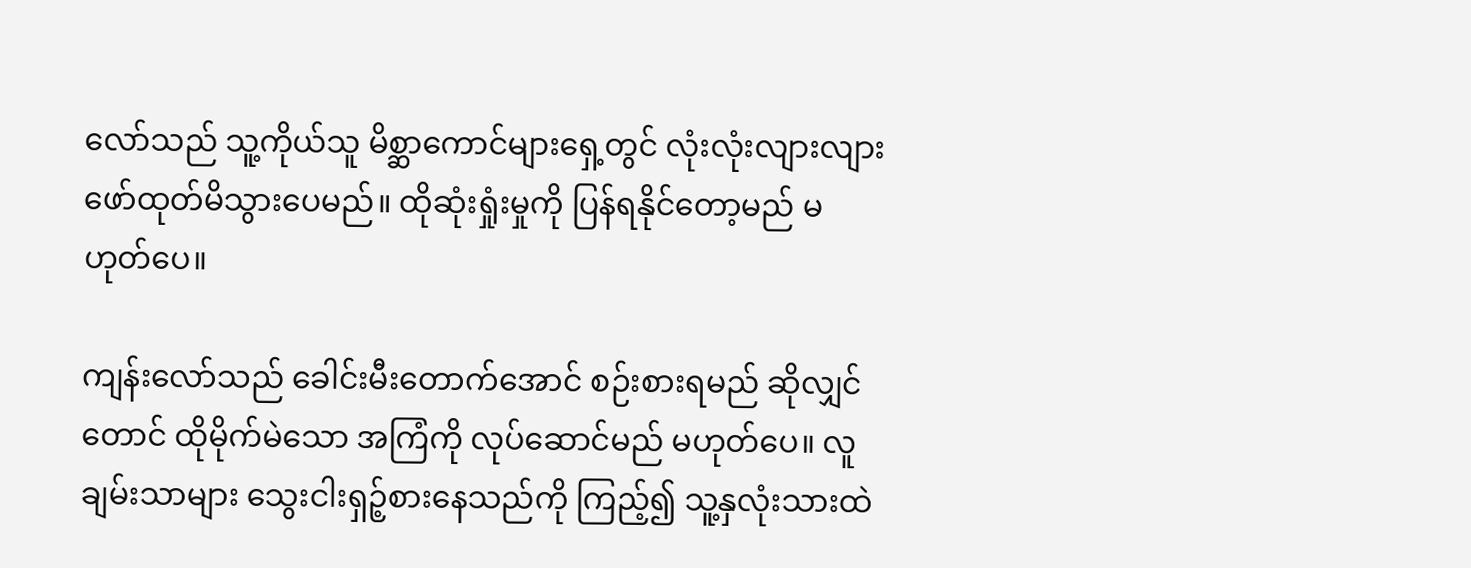လော်သည် သူ့ကိုယ်သူ မိစ္ဆာကောင်များရှေ့တွင် လုံးလုံးလျားလျား ဖော်ထုတ်မိသွားပေမည်။ ထိုဆုံးရှုံးမှုကို ပြန်ရနိုင်တော့မည် မဟုတ်ပေ။

ကျန်းလော်သည် ခေါင်းမီးတောက်အောင် စဉ်းစားရမည် ဆိုလျှင်တောင် ထိုမိုက်မဲသော အကြံကို လုပ်ဆောင်မည် မဟုတ်ပေ။ လူချမ်းသာများ သွေးငါးရှဉ့်စားနေသည်ကို ကြည့်၍ သူ့နှလုံးသားထဲ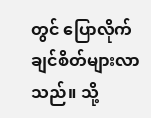တွင် ပြောလိုက်ချင်စိတ်များလာသည်။ သို့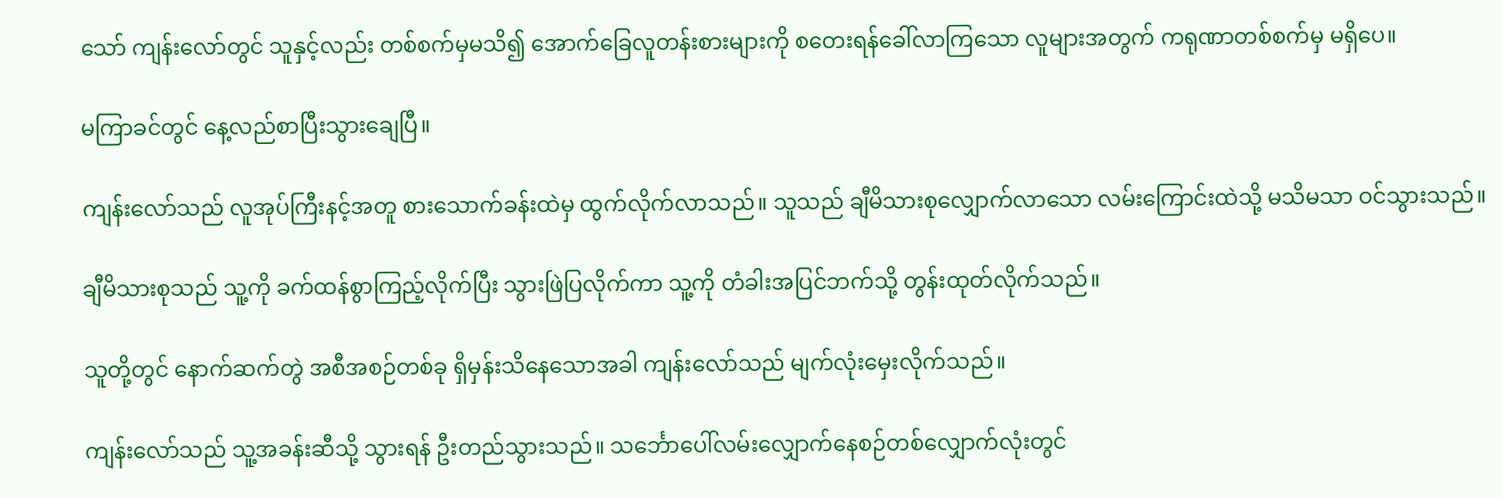သော် ကျန်းလော်တွင် သူနှင့်လည်း တစ်စက်မှမသိ၍ အောက်ခြေလူတန်းစားများကို စတေးရန်ခေါ်လာကြသော လူများအတွက် ကရုဏာတစ်စက်မှ မရှိပေ။

မကြာခင်တွင် နေ့လည်စာပြီးသွားချေပြီ။

ကျန်းလော်သည် လူအုပ်ကြီးနင့်အတူ စားသောက်ခန်းထဲမှ ထွက်လိုက်လာသည်။ သူသည် ချီမိသားစုလျှောက်လာသော လမ်းကြောင်းထဲသို့ မသိမသာ ဝင်သွားသည်။

ချီမိသားစုသည် သူ့ကို ခက်ထန်စွာကြည့်လိုက်ပြီး သွားဖြဲပြလိုက်ကာ သူ့ကို တံခါးအပြင်ဘက်သို့ တွန်းထုတ်လိုက်သည်။

သူတို့တွင် နောက်ဆက်တွဲ အစီအစဉ်တစ်ခု ရှိမှန်းသိနေသောအခါ ကျန်းလော်သည် မျက်လုံးမှေးလိုက်သည်။

ကျန်းလော်သည် သူ့အခန်းဆီသို့ သွားရန် ဦးတည်သွားသည်။ သင်္ဘောပေါ်လမ်းလျှောက်နေစဉ်တစ်လျှောက်လုံးတွင်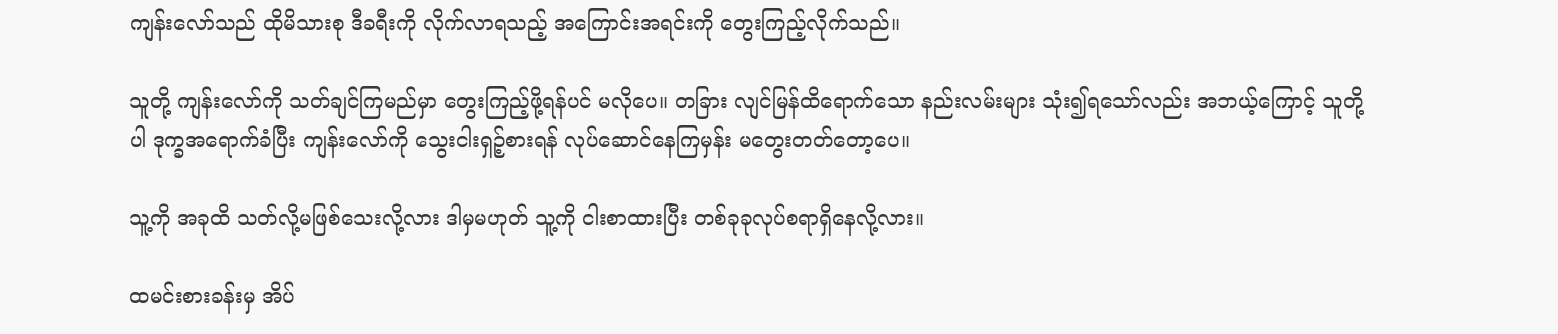ကျန်းလော်သည် ထိုမိသားစု ဒီခရီးကို လိုက်လာရသည့် အကြောင်းအရင်းကို တွေးကြည့်လိုက်သည်။

သူတို့ ကျန်းလော်ကို သတ်ချင်ကြမည်မှာ တွေးကြည့်ဖို့ရန်ပင် မလိုပေ။ တခြား လျင်မြန်ထိရောက်သော နည်းလမ်းများ သုံး၍ရသော်လည်း အဘယ့်ကြောင့် သူတို့ပါ ဒုက္ခအရောက်ခံပြီး ကျန်းလော်ကို သွေးငါးရှဉ့်စားရန် လုပ်ဆောင်နေကြမှန်း မတွေးတတ်တော့ပေ။

သူ့ကို အခုထိ သတ်လို့မဖြစ်သေးလို့လား ဒါမှမဟုတ် သူ့ကို ငါးစာထားပြီး တစ်ခုခုလုပ်စရာရှိနေလို့လား။

ထမင်းစားခန်းမှ အိပ်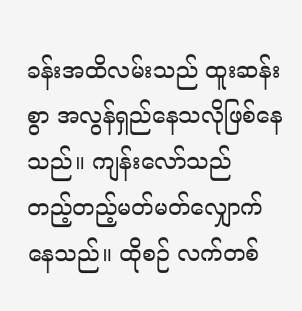ခန်းအထိလမ်းသည် ထူးဆန်းစွာ အလွန်ရှည်နေသလိုဖြစ်နေသည်။ ကျန်းလော်သည် တည့်တည့်မတ်မတ်လျှောက်နေသည်။ ထိုစဉ် လက်တစ်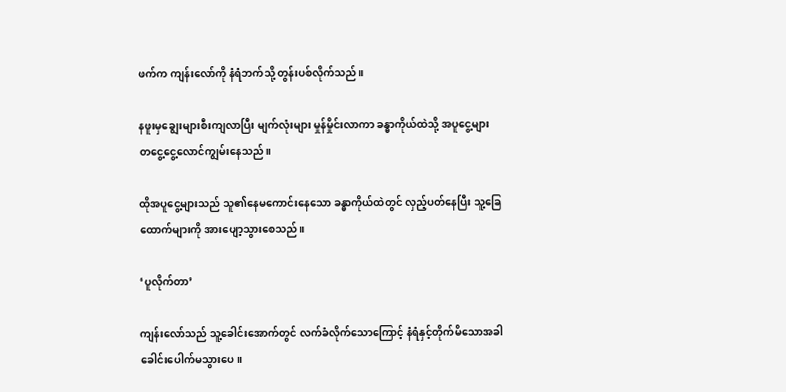ဖက်က ကျန်းလော်ကို နံရံဘက်သို့ တွန်းပစ်လိုက်သည်။

နဖူးမှချွေးများစီးကျလာပြီး မျက်လုံးများ မှုန်မှိုင်းလာကာ ခန္ဓာကိုယ်ထဲသို့ အပူငွေ့များ တငွေ့ငွေ့လောင်ကျွမ်းနေသည်။

ထိုအပူငွေ့များသည် သူ၏နေမကောင်းနေသော ခန္ဓာကိုယ်ထဲတွင် လှည့်ပတ်နေပြီး သူ့ခြေထောက်များကို အားပျော့သွားစေသည်။

‘ပူလိုက်တာ’

ကျန်းလော်သည် သူ့ခေါင်းအောက်တွင် လက်ခံလိုက်သောကြောင့် နံရံနှင့်တိုက်မိသောအခါ ခေါင်းပေါက်မသွားပေ။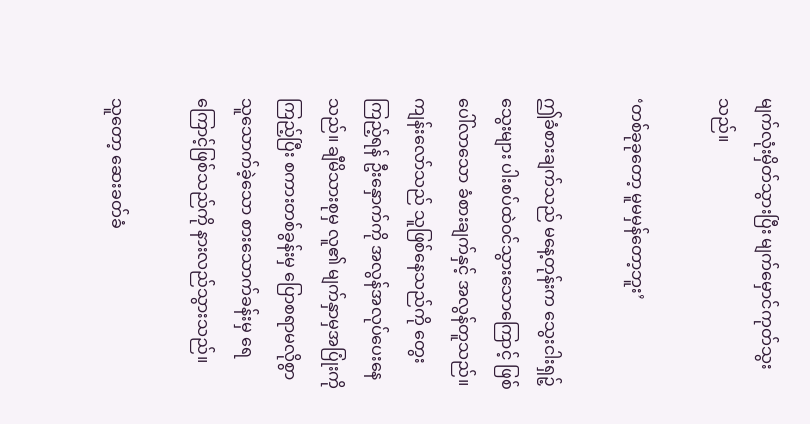မျက်လုံးမှိတ်သွားပြီး မျက်မှောင်ကုတ်သွးသည်။

‘တစ်ခုခုတော့ မူမမှန်တော့ဘူး’

ဤခံစားချက်သည် မနေ့တုန်းက သွေးငါးရှဉ့်သွေးများ ပါးစပ်ထဲဝင်သွားသောကြောင့် ဖြစ်ပေါ်လာသော ခံစားချက်နှင့် အလွန်တူသည်။ ကျန်းလော်သည် သူဖြစ်နေသည်ကို တွေးကြည့်ရန် ဦးနှောက်ကို အလွန်အလုပ်ပေးနေသည်။ ချီမိသားစုမှ လူ၏ မျက်နှာမှအပြုံးကို ကြည့်ပြီး စကားတစ်ခွန်းမှ ပြောစရာမလိုစွာ သူသောက်ခဲ့သော စားသောက်ခန်းမှ ရေကြောင့်ဖြစ်သည်ကို နားလည်သွားသည်။

သူတော့ ဆေးခတ်ခံ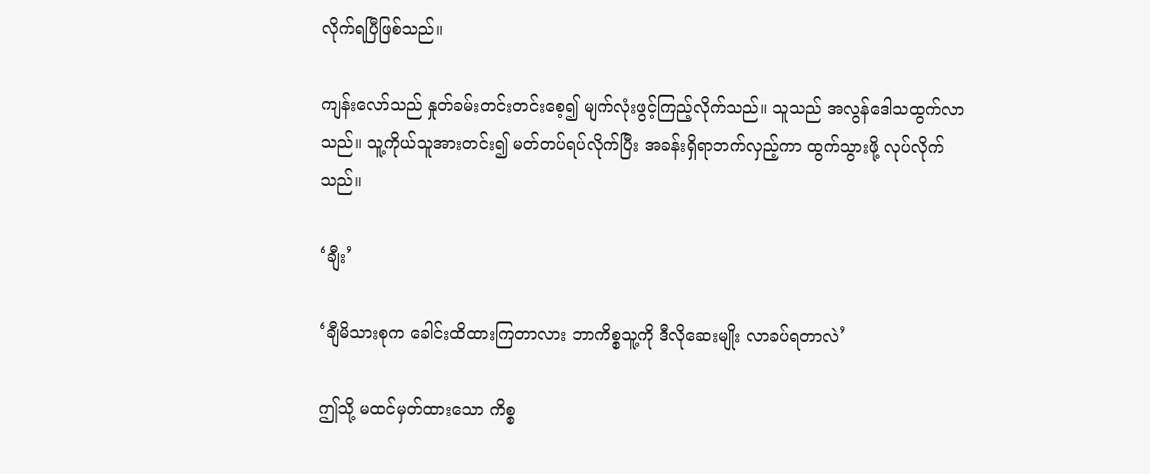လိုက်ရပြီဖြစ်သည်။

ကျန်းလော်သည် နှုတ်ခမ်းတင်းတင်းစေ့၍ မျက်လုံးဖွင့်ကြည့်လိုက်သည်။ သူသည် အလွန်ဒေါသထွက်လာသည်။ သူ့ကိုယ်သူအားတင်း၍ မတ်တပ်ရပ်လိုက်ပြီး အခန်းရှိရာဘက်လှည့်ကာ ထွက်သွားဖို့ လုပ်လိုက်သည်။

‘ချီး’

‘ချီမိသားစုက ခေါင်းထိထားကြတာလား ဘာကိစ္စသူ့ကို ဒီလိုဆေးမျိုး လာခပ်ရတာလဲ’

ဤသို့ မထင်မှတ်ထားသော ကိစ္စ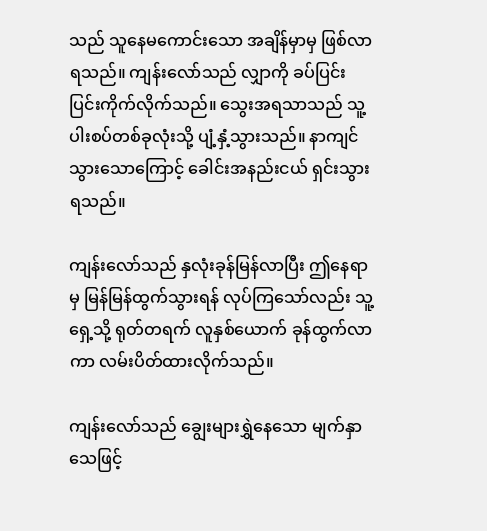သည် သူနေမကောင်းသော အချိန်မှာမှ ဖြစ်လာရသည်။ ကျန်းလော်သည် လျှာကို ခပ်ပြင်းပြင်းကိုက်လိုက်သည်။ သွေးအရသာသည် သူ့ပါးစပ်တစ်ခုလုံးသို့ ပျံ့နှံ့သွားသည်။ နာကျင်သွားသောကြောင့် ခေါင်းအနည်းငယ် ရှင်းသွားရသည်။

ကျန်းလော်သည် နှလုံးခုန်မြန်လာပြီး ဤနေရာမှ မြန်မြန်ထွက်သွားရန် လုပ်ကြသော်လည်း သူ့ရှေ့သို့ ရုတ်တရက် လူနှစ်ယောက် ခုန်ထွက်လာကာ လမ်းပိတ်ထားလိုက်သည်။

ကျန်းလော်သည် ချွေးများရွှဲနေသော မျက်နှာသေဖြင့်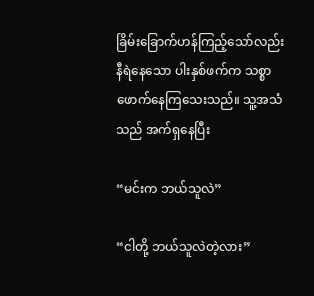ခြိမ်းခြောက်ဟန်ကြည့်သော်လည်း နီရဲနေသော ပါးနှစ်ဖက်က သစ္စာဖောက်နေကြသေးသည်။ သူ့အသံသည် အက်ရှနေပြီး

“မင်းက ဘယ်သူလဲ”

“ငါတို့ ဘယ်သူလဲတဲ့လား”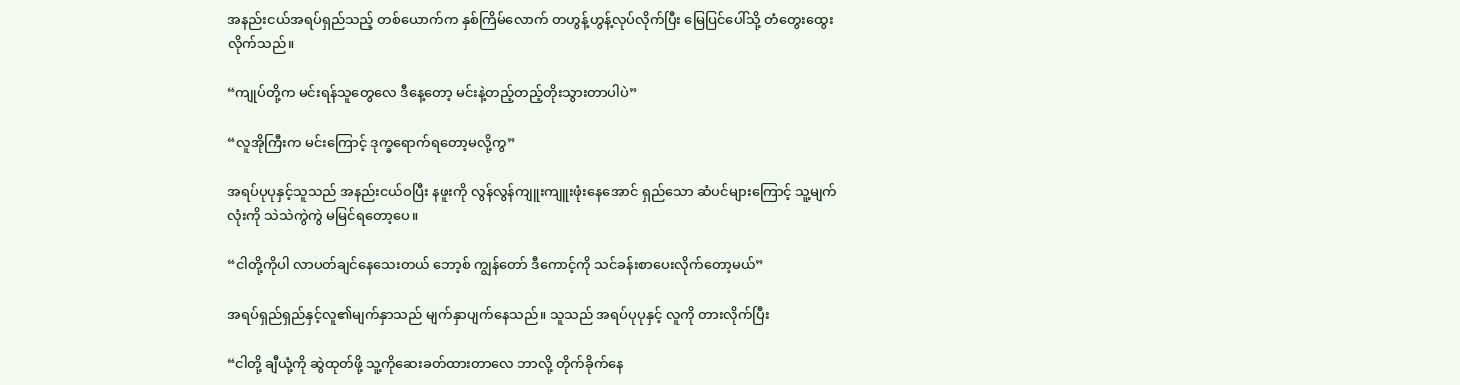အနည်းငယ်အရပ်ရှည်သည့် တစ်ယောက်က နှစ်ကြိမ်လောက် တဟွန့်ဟွန့်လုပ်လိုက်ပြီး မြေပြင်ပေါ်သို့ တံတွေးထွေးလိုက်သည်။

“ကျုပ်တို့က မင်းရန်သူတွေလေ ဒီနေ့တော့ မင်းနဲ့တည့်တည့်တိုးသွားတာပါပဲ”

“လူအိုကြီးက မင်းကြောင့် ဒုက္ခရောက်ရတော့မလို့ကွ”

အရပ်ပုပုနှင့်သူသည် အနည်းငယ်ဝပြီး နဖူးကို လွန်လွန်ကျူးကျူးဖုံးနေအောင် ရှည်သော ဆံပင်များကြောင့် သူ့မျက်လုံးကို သဲသဲကွဲကွဲ မမြင်ရတော့ပေ။

“ငါတို့ကိုပါ လာပတ်ချင်နေသေးတယ် ဘော့စ် ကျွန်တော် ဒီကောင့်ကို သင်ခန်းစာပေးလိုက်တော့မယ်”

အရပ်ရှည်ရှည်နှင့်လူ၏မျက်နှာသည် မျက်နှာပျက်နေသည်။ သူသည် အရပ်ပုပုနှင့် လူကို တားလိုက်ပြီး

“ငါတို့ ချီယုံ့ကို ဆွဲထုတ်ဖို့ သူ့ကိုဆေးခတ်ထားတာလေ ဘာလို့ တိုက်ခိုက်နေ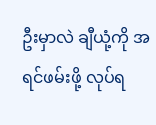ဦးမှာလဲ ချီယုံ့ကို အရင်ဖမ်းဖို့ လုပ်ရ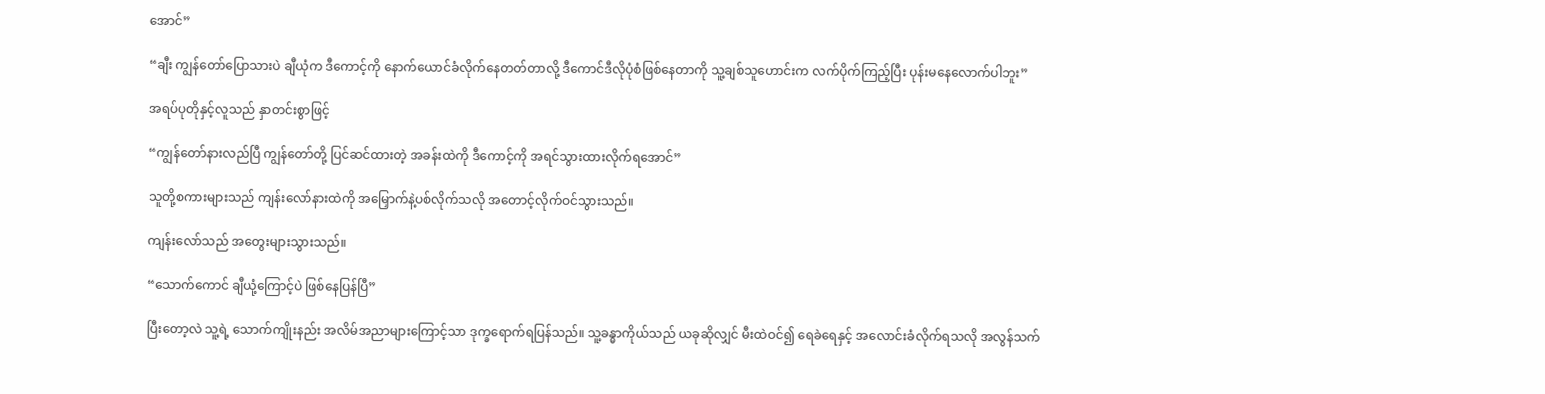အောင်”

“ချီး ကျွန်တော်ပြောသားပဲ ချီယုံက ဒီကောင့်ကို နောက်ယောင်ခံလိုက်နေတတ်တာလို့ ဒီကောင်ဒီလိုပုံစံဖြစ်နေတာကို သူ့ချစ်သူဟောင်းက လက်ပိုက်ကြည့်ပြီး ပုန်းမနေလောက်ပါဘူး”

အရပ်ပုတိုနှင့်လူသည် နှာတင်းစွာဖြင့်

“ကျွန်တော်နားလည်ပြီ ကျွန်တော်တို့ ပြင်ဆင်ထားတဲ့ အခန်းထဲကို ဒီကောင့်ကို အရင်သွားထားလိုက်ရအောင်”

သူတို့စကားများသည် ကျန်းလော်နားထဲကို အမြှောက်နဲ့ပစ်လိုက်သလို အတောင့်လိုက်ဝင်သွားသည်။

ကျန်းလော်သည် အတွေးများသွားသည်။

“သောက်ကောင် ချီယုံ့ကြောင့်ပဲ ဖြစ်နေပြန်ပြီ”

ပြီးတော့လဲ သူ့ရဲ့ သောက်ကျိုးနည်း အလိမ်အညာများကြောင့်သာ ဒုက္ခရောက်ရပြန်သည်။ သူ့ခန္ဓာကိုယ်သည် ယခုဆိုလျှင် မီးထဲဝင်၍ ရေခဲရေနှင့် အလောင်းခံလိုက်ရသလို အလွန်သက်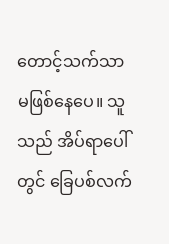တောင့်သက်သာ မဖြစ်နေပေ။ သူသည် အိပ်ရာပေါ်တွင် ခြေပစ်လက်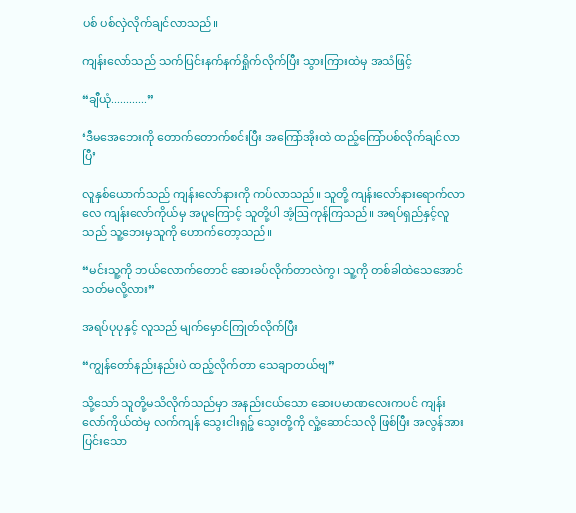ပစ် ပစ်လှဲလိုက်ချင်လာသည်။

ကျန်းလော်သည် သက်ပြင်းနက်နက်ရှိုက်လိုက်ပြီး သွားကြားထဲမှ အသံဖြင့်

“ချီယုံ............”

‘ဒီမအေဘေးကို တောက်တောက်စင်းပြီး အကြော်အိုးထဲ ထည့်ကြော်ပစ်လိုက်ချင်လာပြီ’

လူနှစ်ယောက်သည် ကျန်းလော်နားကို ကပ်လာသည်။ သူတို့ ကျန်းလော်နားရောက်လာလေ ကျန်းလော်ကိုယ်မှ အပူကြောင့် သူတို့ပါ အံ့ဩကုန်ကြသည်။ အရပ်ရှည်နှင့်လူသည် သူ့ဘေးမှသူကို ဟောက်တော့သည်။

“မင်းသူ့ကို ဘယ်လောက်တောင် ဆေးခပ်လိုက်တာလဲကွ၊ သူ့ကို တစ်ခါထဲသေအောင် သတ်မလို့လား”

အရပ်ပုပုနှင့် လူသည် မျက်မှောင်ကြုတ်လိုက်ပြီး

“ကျွန်တော်နည်းနည်းပဲ ထည့်လိုက်တာ သေချာတယ်ဗျ”

သို့သော် သူတို့မသိလိုက်သည်မှာ အနည်းငယ်သော ဆေးပမာဏလေးကပင် ကျန်းလော်ကိုယ်ထဲမှ လက်ကျန် သွေးငါးရှဉ့် သွေးတို့ကို လှုံ့ဆောင်သလို ဖြစ်ပြီး အလွန်အားပြင်းသော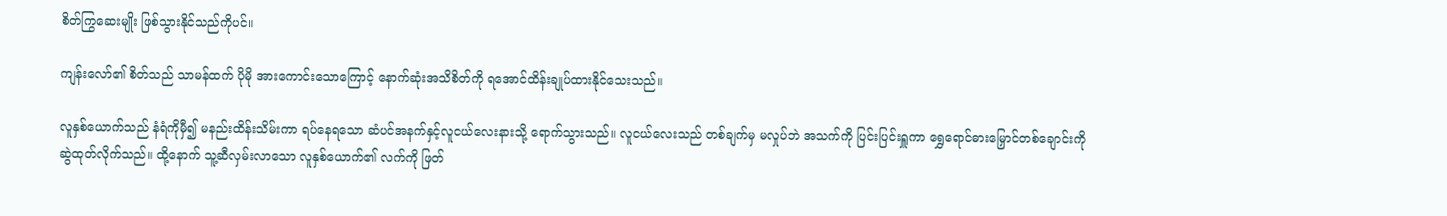စိတ်ကြွဆေးမျိုး ဖြစ်သွားနိုင်သည်ကိုပင်။

ကျန်းလော်၏ စိတ်သည် သာမန်ထက် ပိုမို အားကောင်းသောကြောင့် နောက်ဆုံးအသိစိတ်ကို ရအောင်ထိန်းချုပ်ထားနိုင်သေးသည်။

လူနှစ်ယောက်သည် နံရံကိုမှီ၍ မနည်းထိန်းသိမ်းကာ ရပ်နေရသော ဆံပင်အနက်နှင့်လူငယ်လေးနားသို့ ရောက်သွားသည်။ လူငယ်လေးသည် တစ်ချက်မှ မလှုပ်ဘဲ အသက်ကို ပြင်းပြင်းရှူကာ ရွှေရောင်ဓားမြှောင်တစ်ချောင်းကို ဆွဲထုတ်လိုက်သည်။ ထို့နောက် သူ့ဆီလှမ်းလာသော လူနှစ်ယောက်၏ လက်ကို ဖြတ်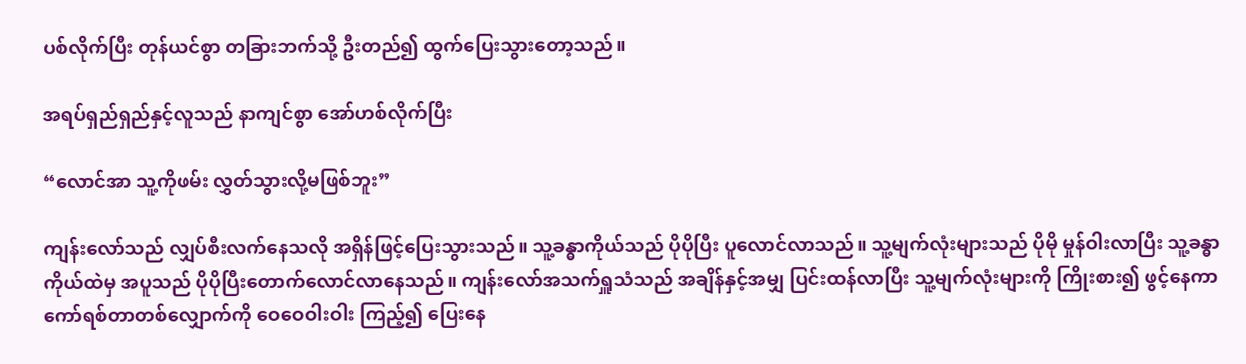ပစ်လိုက်ပြီး တုန်ယင်စွာ တခြားဘက်သို့ ဦးတည်၍ ထွက်ပြေးသွားတော့သည်။

အရပ်ရှည်ရှည်နှင့်လူသည် နာကျင်စွာ အော်ဟစ်လိုက်ပြီး

“လောင်အာ သူ့ကိုဖမ်း လွှတ်သွားလို့မဖြစ်ဘူး”

ကျန်းလော်သည် လျှပ်စီးလက်နေသလို အရှိန်ဖြင့်ပြေးသွားသည်။ သူ့ခန္ဓာကိုယ်သည် ပိုပိုပြီး ပူလောင်လာသည်။ သူ့မျက်လုံးများသည် ပိုမို မှုန်ဝါးလာပြီး သူ့ခန္ဓာကိုယ်ထဲမှ အပူသည် ပိုပိုပြီးတောက်လောင်လာနေသည်။ ကျန်းလော်အသက်ရှူသံသည် အချိန်နှင့်အမျှ ပြင်းထန်လာပြီး သူ့မျက်လုံးများကို ကြိုးစား၍ ဖွင့်နေကာ ကော်ရစ်တာတစ်လျှောက်ကို ဝေဝေဝါးဝါး ကြည့်၍ ပြေးနေ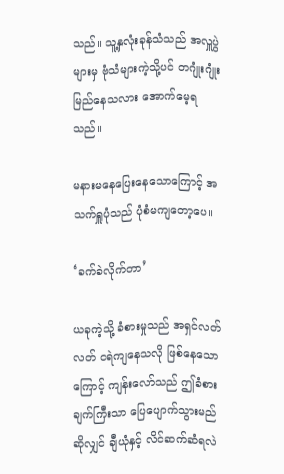သည်။ သူ့နှလုံးခုန်သံသည် အလှူပွဲများမှ ဗုံသံများကဲ့သို့ပင် တဂျုံးဂျုံးမြည်နေသလား အောက်မေ့ရသည်။

မနားမနေပြေးနေသောကြောင့် အသက်ရှူပုံသည် ပုံစံမကျတော့ပေ။

‘ခက်ခဲလိုက်တာ’

ယခုကဲ့သို့ ခံစားမှုသည် အရှင်လတ်လတ် ငရဲကျနေသလို ဖြစ်နေသောကြောင့် ကျန်းလော်သည် ဤခံစားချက်ကြီးသာ ပြေပျောက်သွားမည်ဆိုလျှင် ချီယုံနှင့် လိင်ဆက်ဆံရလဲ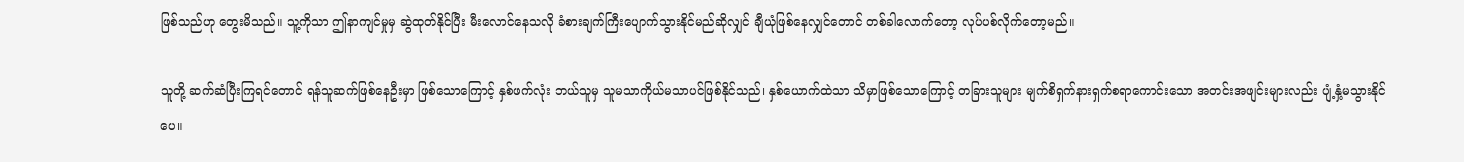ဖြစ်သည်ဟု တွေးမိသည်။ သူ့ကိုသာ ဤနာကျင်မှုမှ ဆွဲထုတ်နိုင်ပြီး မီးလောင်နေသလို ခံစားချက်ကြီးပျောက်သွားနိုင်မည်ဆိုလျှင် ချီယုံဖြစ်နေလျှင်တောင် တစ်ခါလောက်တော့ လုပ်ပစ်လိုက်တော့မည်။

သူတို့ ဆက်ဆံပြီးကြရင်တောင် ရန်သူဆက်ဖြစ်နေဦးမှာ ဖြစ်သောကြောင့် နှစ်ဖက်လုံး ဘယ်သူမှ သူမသာကိုယ်မသာပင်ဖြစ်နိုင်သည်၊ နှစ်ယောက်ထဲသာ သိမှာဖြစ်သောကြောင့် တခြားသူများ မျက်စိရှက်နားရှက်စရာကောင်းသော အတင်းအဖျင်းများလည်း ပျံ့နှံ့မသွားနိုင်ပေ။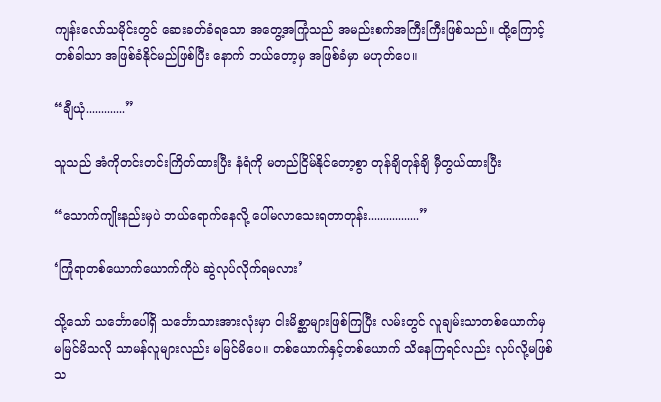ကျန်းလော်သမိုင်းတွင် ဆေးခတ်ခံရသော အတွေ့အကြုံသည် အမည်းစက်အကြီးကြီးဖြစ်သည်။ ထို့ကြောင့် တစ်ခါသာ အဖြစ်ခံနိုင်မည်ဖြစ်ပြီး နောက် ဘယ်တော့မှ အဖြစ်ခံမှာ မဟုတ်ပေ။

“ချီယုံ.............”

သူသည် အံကိုတင်းတင်းကြိတ်ထားပြီး နံရံကို မတည်ငြိမ်နိုင်တော့စွာ တုန်ချိတုန်ချိ မှီတွယ်ထားပြီး

“သောက်ကျိုးနည်းမှပဲ ဘယ်ရောက်နေလို့ ပေါ်မလာသေးရတာတုန်း.................”

‘ကြုံရာတစ်ယောက်ယောက်ကိုပဲ ဆွဲလုပ်လိုက်ရမလား’

သို့သော် သင်္ဘောပေါ်ရှိ သင်္ဘောသားအားလုံးမှာ ငါးမိစ္ဆာများဖြစ်ကြပြီး လမ်းတွင် လူချမ်းသာတစ်ယောက်မှ မမြင်မိသလို သာမန်လူများလည်း မမြင်မိပေ။ တစ်ယောက်နှင့်တစ်ယောက် သိနေကြရင်လည်း လုပ်လို့မဖြစ်သ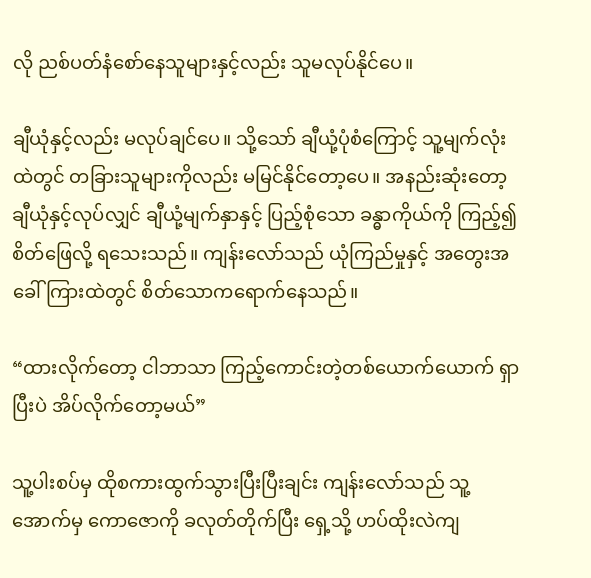လို ညစ်ပတ်နံစော်နေသူများနှင့်လည်း သူမလုပ်နိုင်ပေ။

ချီယုံနှင့်လည်း မလုပ်ချင်ပေ။ သို့သော် ချီယုံ့ပုံစံကြောင့် သူ့မျက်လုံးထဲတွင် တခြားသူများကိုလည်း မမြင်နိုင်တော့ပေ။ အနည်းဆုံးတော့ ချီယုံနှင့်လုပ်လျှင် ချီယုံ့မျက်နှာနှင့် ပြည့်စုံသော ခန္ဓာကိုယ်ကို ကြည့်၍ စိတ်ဖြေလို့ ရသေးသည်။ ကျန်းလော်သည် ယုံကြည်မှုနှင့် အတွေးအခေါ်ကြားထဲတွင် စိတ်သောကရောက်နေသည်။

“ထားလိုက်တော့ ငါဘာသာ ကြည့်ကောင်းတဲ့တစ်ယောက်ယောက် ရှာပြီးပဲ အိပ်လိုက်တော့မယ်”

သူ့ပါးစပ်မှ ထိုစကားထွက်သွားပြီးပြီးချင်း ကျန်းလော်သည် သူ့အောက်မှ ကောဇောကို ခလုတ်တိုက်ပြီး ရှေ့သို့ ဟပ်ထိုးလဲကျ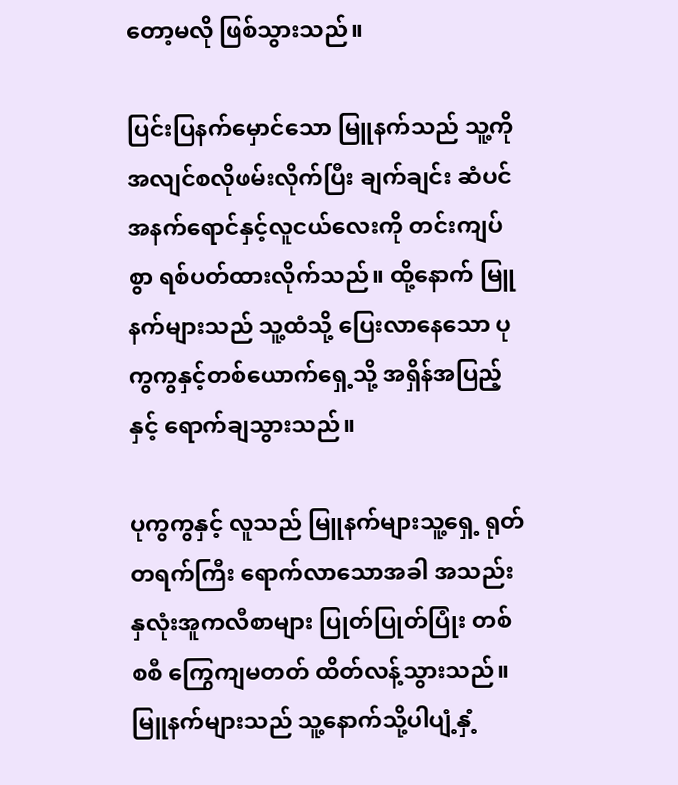တော့မလို ဖြစ်သွားသည်။

ပြင်းပြနက်မှောင်သော မြူနက်သည် သူ့ကို အလျင်စလိုဖမ်းလိုက်ပြီး ချက်ချင်း ဆံပင်အနက်ရောင်နှင့်လူငယ်လေးကို တင်းကျပ်စွာ ရစ်ပတ်ထားလိုက်သည်။ ထို့နောက် မြူနက်များသည် သူ့ထံသို့ ပြေးလာနေသော ပုကွကွနှင့်တစ်ယောက်ရှေ့သို့ အရှိန်အပြည့်နှင့် ရောက်ချသွားသည်။

ပုကွကွနှင့် လူသည် မြူနက်များသူ့ရှေ့ ရုတ်တရက်ကြီး ရောက်လာသောအခါ အသည်းနှလုံးအူကလီစာများ ပြုတ်ပြုတ်ပြုံး တစ်စစီ ကြွေကျမတတ် ထိတ်လန့်သွားသည်။ မြူနက်များသည် သူ့နောက်သို့ပါပျံ့နှံ့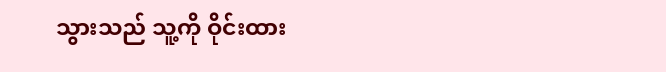သွားသည် သူ့ကို ဝိုင်းထား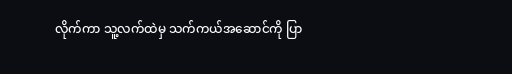လိုက်ကာ သူ့လက်ထဲမှ သက်ကယ်အဆောင်ကို ပြာ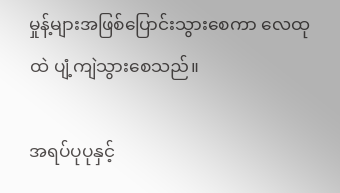မှုန့်များအဖြစ်ပြောင်းသွားစေကာ လေထုထဲ ပျံ့ကျဲသွားစေသည်။

အရပ်ပုပုနှင့်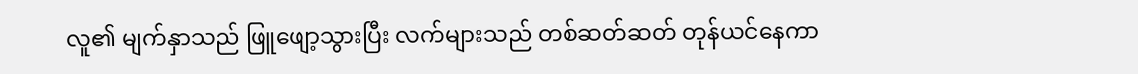လူ၏ မျက်နှာသည် ဖြူဖျော့သွားပြီး လက်များသည် တစ်ဆတ်ဆတ် တုန်ယင်နေကာ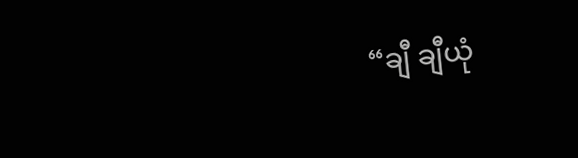“ချီ ချီယုံ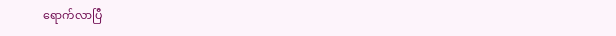ရောက်လာပြီ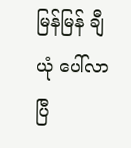မြန်မြန် ချီယုံ ပေါ်လာပြီ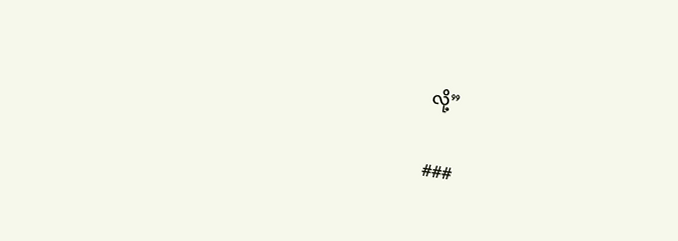လို့”

###